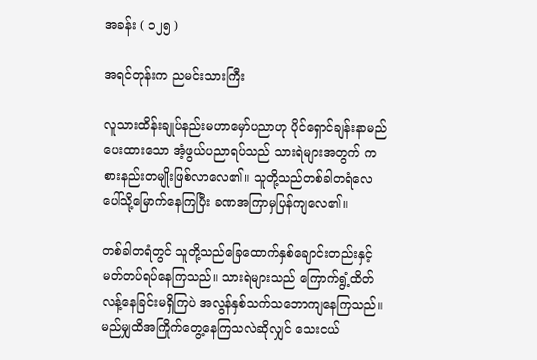အခန်း ( ၁၂၅ )

အရင်တုန်းက ညမင်းသားကြီး

လူသားထိန်းချုပ်နည်းမဟာမှော်ပညာဟု ပိုင်ရှောင်ချန်းနာမည်ပေးထားသော အံ့ဖွယ်ပညာရပ်သည် သားရဲများအတွက် ကစားနည်းတမျိုးဖြစ်လာလေ၏။ သူတို့သည်တစ်ခါတရံလေပေါ်သို့မြောက်နေကြပြီး ခဏအကြာမှပြန်ကျလေ၏။

တစ်ခါတရံတွင် သူတို့သည်ခြေထောက်နှစ်ချောင်းတည်းနှင့် မတ်တပ်ရပ်နေကြသည်။ သားရဲများသည် ကြောက်ရွံ့ထိတ်လန့်နေခြင်းမရှိကြပဲ အလွန်နှစ်သက်သဘောကျနေကြသည်။ မည်မျှထိအကြိုက်တွေ့နေကြသလဲဆိုလျှင် သေးငယ်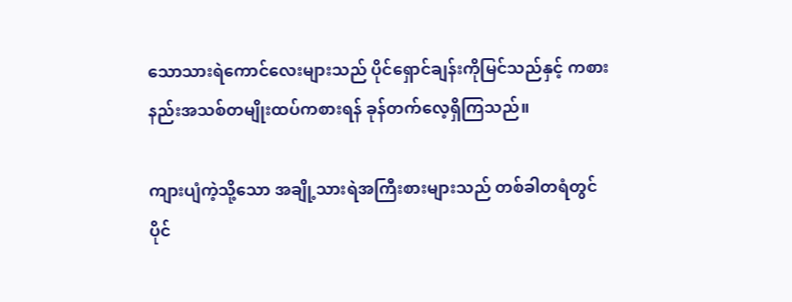သောသားရဲကောင်လေးများသည် ပိုင်ရှောင်ချန်းကိုမြင်သည်နှင့် ကစားနည်းအသစ်တမျိုးထပ်ကစားရန် ခုန်တက်လေ့ရှိကြသည်။

ကျားပျံကဲ့သို့သော အချို့သားရဲအကြီးစားများသည် တစ်ခါတရံတွင် ပိုင်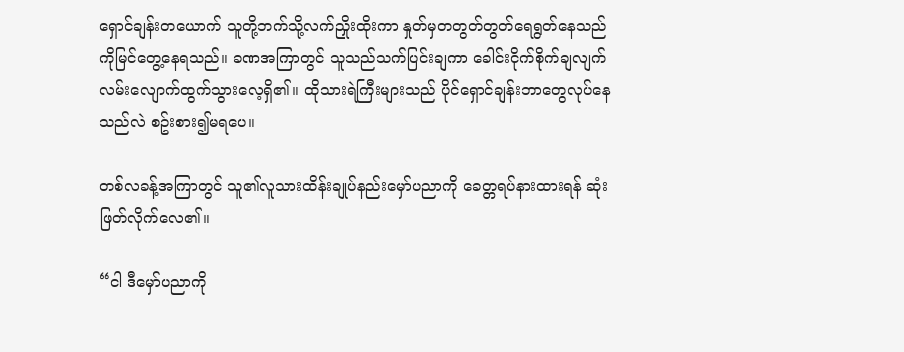ရှောင်ချန်းတယောက် သူတို့ဘက်သို့လက်ညှိုးထိုးကာ နှုတ်မှတတွတ်တွတ်ရေရွတ်နေသည်ကိုမြင်တွေ့နေရသည်။ ခဏအကြာတွင် သူသည်သက်ပြင်းချကာ ခေါင်းငိုက်စိုက်ချလျက်လမ်းလျောက်ထွက်သွားလေ့ရှိ၏။ ထိုသားရဲကြီးများသည် ပိုင်ရှောင်ချန်းဘာတွေလုပ်နေသည်လဲ စဥ်းစား၍မရပေ။

တစ်လခန့်အကြာတွင် သူ၏လူသားထိန်းချုပ်နည်းမှော်ပညာကို ခေတ္တရပ်နားထားရန် ဆုံးဖြတ်လိုက်လေ၏။

“ငါ ဒီမှော်ပညာကို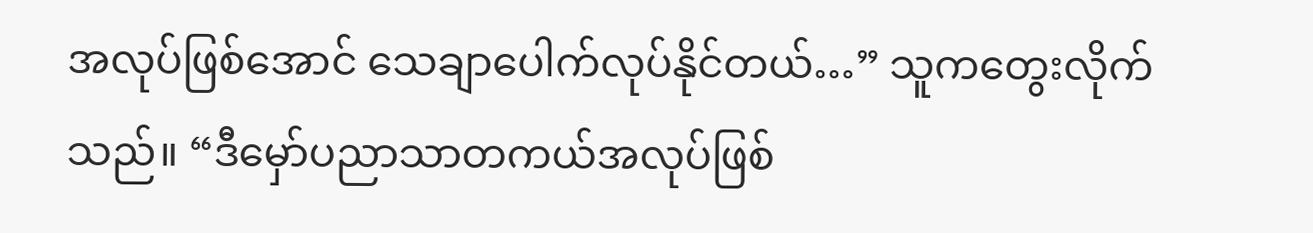အလုပ်ဖြစ်အောင် သေချာပေါက်လုပ်နိုင်တယ်…” သူကတွေးလိုက်သည်။ “ဒီမှော်ပညာသာတကယ်အလုပ်ဖြစ်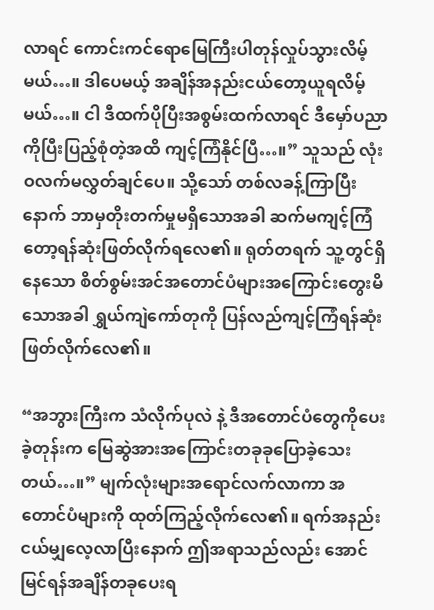လာရင် ကောင်းကင်ရောမြေကြီးပါတုန်လှုပ်သွားလိမ့်မယ်…။ ဒါပေမယ့် အချိန်အနည်းငယ်တော့ယူရလိမ့်မယ်…။ ငါ ဒီထက်ပိုပြီးအစွမ်းထက်လာရင် ဒီမှော်ပညာကိုပြီးပြည့်စုံတဲ့အထိ ကျင့်ကြံနိုင်ပြီ…။” သူသည် လုံးဝလက်မလွှတ်ချင်ပေ။ သို့သော် တစ်လခန့်ကြာပြီးနောက် ဘာမှတိုးတက်မှုမရှိသောအခါ ဆက်မကျင့်ကြံတော့ရန်ဆုံးဖြတ်လိုက်ရလေ၏။ ရုတ်တရက် သူ့တွင်ရှိနေသော စိတ်စွမ်းအင်အတောင်ပံများအကြောင်းတွေးမိသောအခါ ရွှယ်ကျဲကော်တုကို ပြန်လည်ကျင့်ကြံရန်ဆုံးဖြတ်လိုက်လေ၏။

“အဘွားကြီးက သံလိုက်ပုလဲ နဲ့ ဒီအတောင်ပံတွေကိုပေးခဲ့တုန်းက မြေဆွဲအားအကြောင်းတခုခုပြောခဲ့သေးတယ်…။” မျက်လုံးများအရောင်လက်လာကာ အတောင်ပံများကို ထုတ်ကြည့်လိုက်လေ၏။ ရက်အနည်းငယ်မျှလေ့လာပြီးနောက် ဤအရာသည်လည်း အောင်မြင်ရန်အချိန်တခုပေးရ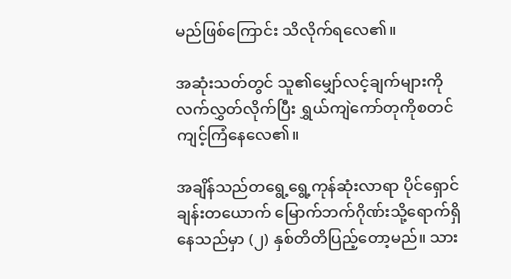မည်ဖြစ်ကြောင်း သိလိုက်ရလေ၏။

အဆုံးသတ်တွင် သူ၏မျှော်လင့်ချက်များကိုလက်လွှတ်လိုက်ပြီး ရွှယ်ကျဲကော်တုကိုစတင်ကျင့်ကြံနေလေ၏။

အချိန်သည်တရွေ့ရွေ့ကုန်ဆုံးလာရာ ပိုင်ရှောင်ချန်းတယောက် မြောက်ဘက်ဂိုဏ်းသို့ရောက်ရှိနေသည်မှာ (၂) နှစ်တိတိပြည့်တော့မည်။ သား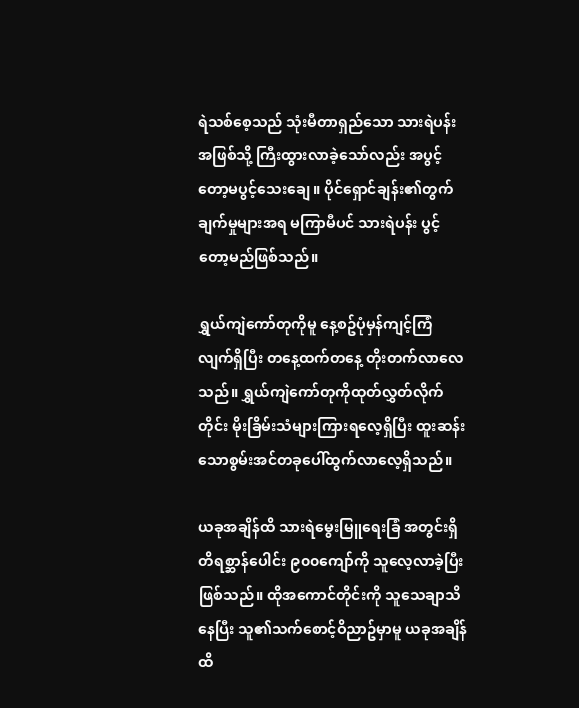ရဲသစ်စေ့သည် သုံးမီတာရှည်သော သားရဲပန်းအဖြစ်သို့ ကြီးထွားလာခဲ့သော်လည်း အပွင့်တော့မပွင့်သေးချေ။ ပိုင်ရှောင်ချန်း၏တွက်ချက်မှုများအရ မကြာမီပင် သားရဲပန်း ပွင့်တော့မည်ဖြစ်သည်။

ရွှယ်ကျဲကော်တုကိုမူ နေ့စဥ်ပုံမှန်ကျင့်ကြံလျက်ရှိပြီး တနေ့ထက်တနေ့ တိုးတက်လာလေသည်။ ရွှယ်ကျဲကော်တုကိုထုတ်လွှတ်လိုက်တိုင်း မိုးခြိမ်းသံများကြားရလေ့ရှိပြီး ထူးဆန်းသောစွမ်းအင်တခုပေါ်ထွက်လာလေ့ရှိသည်။

ယခုအချိန်ထိ သားရဲမွေးမြူရေးခြံ အတွင်းရှိတိရစ္ဆာန်ပေါင်း ၉၀၀ကျော်ကို သူလေ့လာခဲ့ပြီးဖြစ်သည်။ ထိုအကောင်တိုင်းကို သူသေချာသိနေပြီး သူ၏သက်စောင့်ဝိညာဥ်မှာမူ ယခုအချိန်ထိ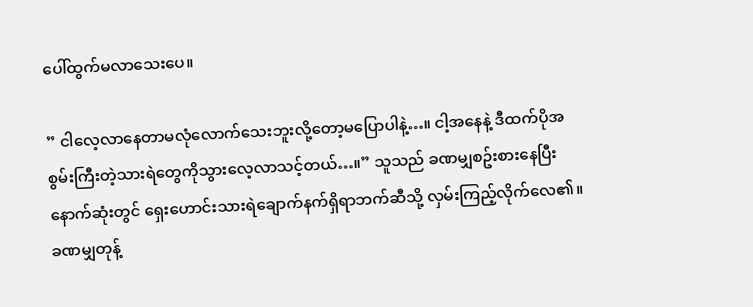ပေါ်ထွက်မလာသေးပေ။

” ငါလေ့လာနေတာမလုံလောက်သေးဘူးလို့တော့မပြောပါနဲ့…။ ငါ့အနေနဲ့ ဒီထက်ပိုအစွမ်းကြီးတဲ့သားရဲတွေကိုသွားလေ့လာသင့်တယ်…။” သူသည် ခဏမျှစဥ်းစားနေပြီး နောက်ဆုံးတွင် ရှေးဟောင်းသားရဲချောက်နက်ရှိရာဘက်ဆီသို့ လှမ်းကြည့်လိုက်လေ၏။ ခဏမျှတုန့်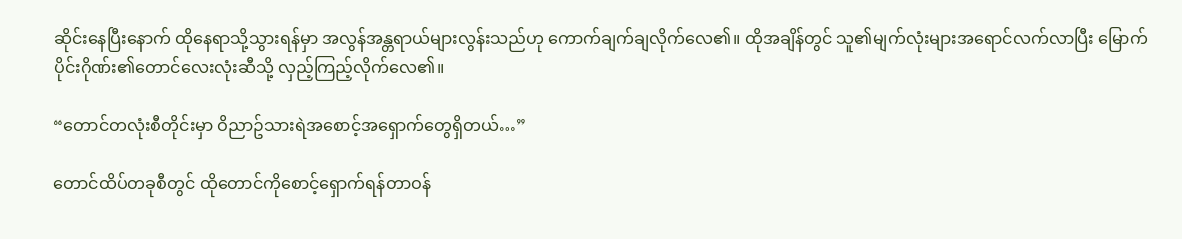ဆိုင်းနေပြီးနောက် ထိုနေရာသို့သွားရန်မှာ အလွန်အန္တရာယ်များလွန်းသည်ဟု ကောက်ချက်ချလိုက်လေ၏။ ထိုအချိန်တွင် သူ၏မျက်လုံးများအရောင်လက်လာပြီး မြောက်ပိုင်းဂိုဏ်း၏တောင်လေးလုံးဆီသို့ လှည့်ကြည့်လိုက်လေ၏။

“တောင်တလုံးစီတိုင်းမှာ ဝိညာဥ်သားရဲအစောင့်အရှောက်တွေရှိတယ်…”

တောင်ထိပ်တခုစီတွင် ထိုတောင်ကိုစောင့်ရှောက်ရန်တာဝန်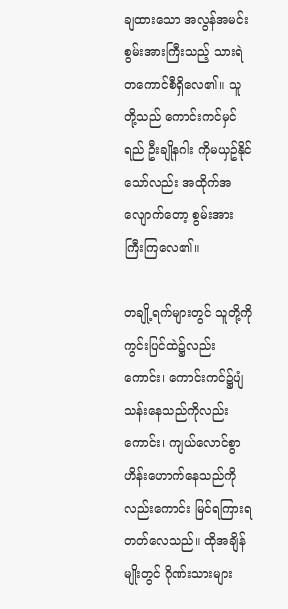ချထားသော အလွန်အမင်းစွမ်းအားကြီးသည့် သားရဲတကောင်စီရှိလေ၏။ သူတို့သည် ကောင်းကင်မှင်ရည် ဦးချိုနဂါး ကိုမယှဥ်နိုင်သော်လည်း အထိုက်အလျောက်တော့ စွမ်းအားကြီးကြလေ၏။

တချို့ရက်များတွင် သူတို့ကိုကွင်းပြင်ထဲ၌လည်းကောင်း၊ ကောင်းကင်၌ပျံသန်းနေသည်ကိုလည်းကောင်း၊ ကျယ်လောင်စွာဟိန်းဟောက်နေသည်ကိုလည်းကောင်း မြင်ရကြားရတတ်လေသည်။ ထိုအချိန်မျိုးတွင် ဂိုဏ်းသားများ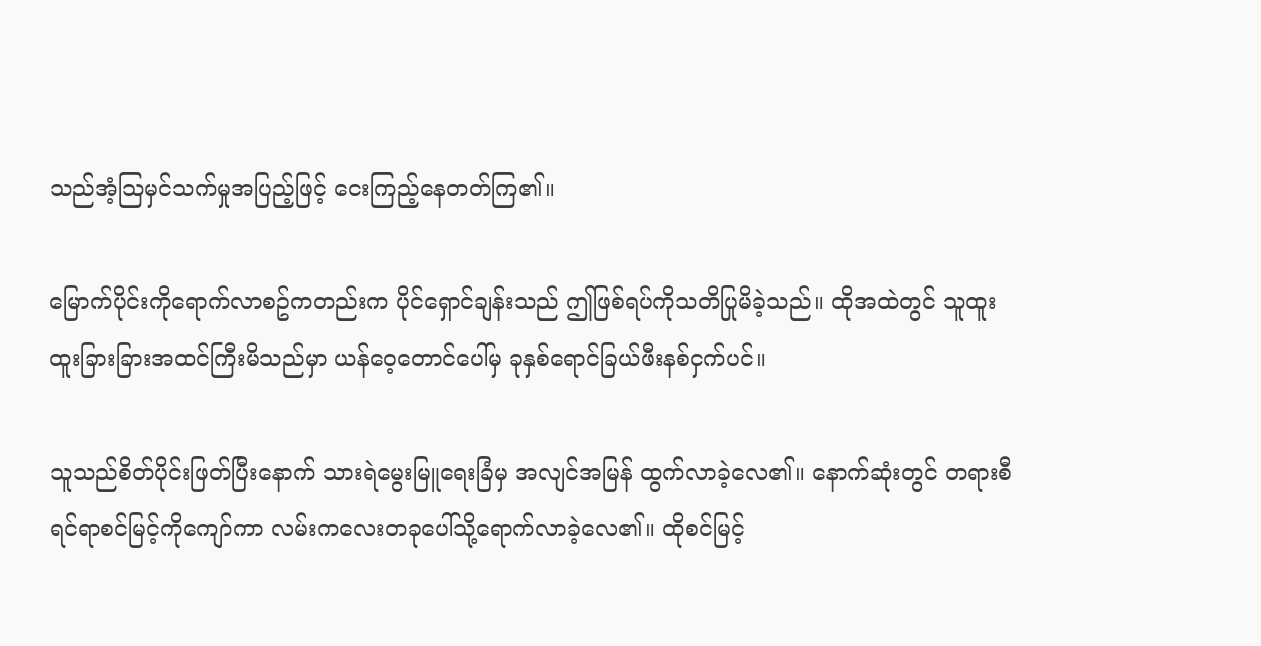သည်အံ့သြမှင်သက်မှုအပြည့်ဖြင့် ငေးကြည့်နေတတ်ကြ၏။

မြောက်ပိုင်းကိုရောက်လာစဥ်ကတည်းက ပိုင်ရှောင်ချန်းသည် ဤဖြစ်ရပ်ကိုသတိပြုမိခဲ့သည်။ ထိုအထဲတွင် သူထူးထူးခြားခြားအထင်ကြီးမိသည်မှာ ယန်ဝေ့တောင်ပေါ်မှ ခုနှစ်ရောင်ခြယ်ဖီးနစ်ငှက်ပင်။

သူသည်စိတ်ပိုင်းဖြတ်ပြီးနောက် သားရဲမွေးမြူရေးခြံမှ အလျင်အမြန် ထွက်လာခဲ့လေ၏။ နောက်ဆုံးတွင် တရားစီရင်ရာစင်မြင့်ကိုကျော်ကာ လမ်းကလေးတခုပေါ်သို့ရောက်လာခဲ့လေ၏။ ထိုစင်မြင့်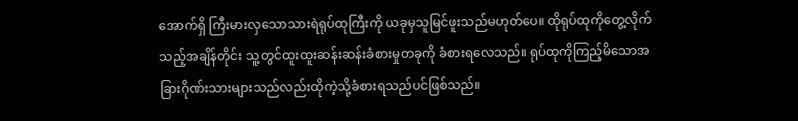အောက်ရှိ ကြီးမားလှသောသားရဲရုပ်ထုကြီးကို ယခုမှသူမြင်ဖူးသည်မဟုတ်ပေ။ ထိုရုပ်ထုကိုတွေ့လိုက်သည့်အချိန်တိုင်း သူ့တွင်ထူးထူးဆန်းဆန်းခံစားမှုတခုကို ခံစားရလေသည်။ ရုပ်ထုကိုကြည့်မိသောအခြားဂိုဏ်းသားများသည်လည်းထိုကဲ့သို့ခံစားရသည်ပင်ဖြစ်သည်။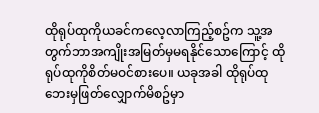ထိုရုပ်ထုကိုယခင်ကလေ့လာကြည့်စဥ်က သူ့အတွက်ဘာအကျိုးအမြတ်မှမရနိုင်သောကြောင့် ထိုရုပ်ထုကိုစိတ်မဝင်စားပေ။ ယခုအခါ ထိုရုပ်ထုဘေးမှဖြတ်လျှောက်မိစဥ်မှာ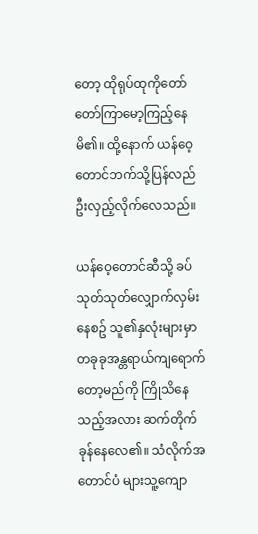တော့ ထိုရုပ်ထုကိုတော်တော်ကြာမော့ကြည့်နေမိ၏။ ထို့နောက် ယန်ဝေ့တောင်ဘက်သို့ပြန်လည် ဦးလှည့်လိုက်လေသည်။

ယန်ဝေ့တောင်ဆီသို့ ခပ်သုတ်သုတ်လျှောက်လှမ်းနေစဥ် သူ၏နှလုံးများမှာ တခုခုအန္တရာယ်ကျရောက်တော့မည်ကို ကြိုသိနေသည့်အလား ဆက်တိုက်ခုန်နေလေ၏။ သံလိုက်အတောင်ပံ များသူ့ကျော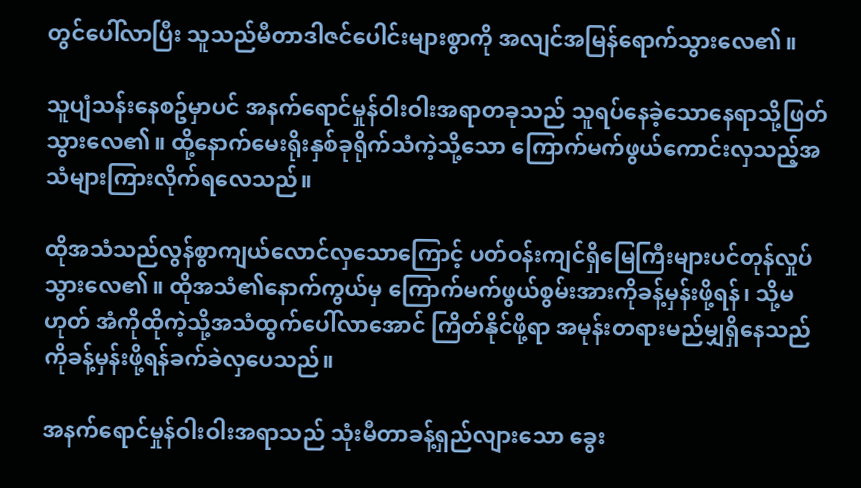တွင်ပေါ်လာပြီး သူသည်မီတာဒါဇင်ပေါင်းများစွာကို အလျင်အမြန်ရောက်သွားလေ၏။

သူပျံသန်းနေစဥ်မှာပင် အနက်ရောင်မှုန်ဝါးဝါးအရာတခုသည် သူရပ်နေခဲ့သောနေရာသို့ဖြတ်သွားလေ၏။ ထို့နောက်မေးရိုးနှစ်ခုရိုက်သံကဲ့သို့သော ကြောက်မက်ဖွယ်ကောင်းလှသည့်အသံများကြားလိုက်ရလေသည်။

ထိုအသံသည်လွန်စွာကျယ်လောင်လှသောကြောင့် ပတ်ဝန်းကျင်ရှိမြေကြီးများပင်တုန်လှုပ်သွားလေ၏။ ထိုအသံ၏နောက်ကွယ်မှ ကြောက်မက်ဖွယ်စွမ်းအားကိုခန့်မှန်းဖို့ရန်၊ သို့မဟုတ် အံကိုထိုကဲ့သို့အသံထွက်ပေါ်လာအောင် ကြိတ်နိုင်ဖို့ရာ အမုန်းတရားမည်မျှရှိနေသည်ကိုခန့်မှန်းဖို့ရန်ခက်ခဲလှပေသည်။

အနက်ရောင်မှုန်ဝါးဝါးအရာသည် သုံးမီတာခန့်ရှည်လျားသော ခွေး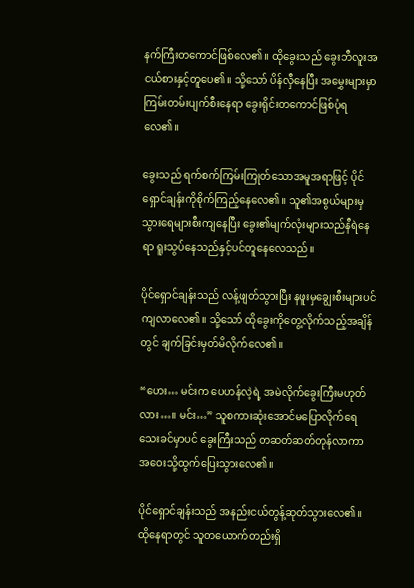နက်ကြီးတကောင်ဖြစ်လေ၏။ ထိုခွေးသည် ခွေးဘီလူးအငယ်စားနှင့်တူပေ၏။ သို့သော် ပိန်လှီနေပြီး အမွှေးများမှာကြမ်းတမ်းပျက်စီးနေရာ ခွေးရိုင်းတကောင်ဖြစ်ပုံရလေ၏။

ခွေးသည် ရက်စက်ကြမ်းကြုတ်သောအမူအရာဖြင့် ပိုင်ရှောင်ချန်းကိုစိုက်ကြည့်နေလေ၏။ သူ၏အစွယ်များမှ သွားရေများစီးကျနေပြီး ခွေး၏မျက်လုံးများသည်နီရဲနေရာ ရူးသွပ်နေသည်နှင့်ပင်တူနေလေသည်။

ပိုင်ရှောင်ချန်းသည် လန့်ဖျတ်သွားပြီး နဖူးမှချွေးစီးများပင်ကျလာလေ၏။ သို့သော် ထိုခွေးကိုတွေ့လိုက်သည့်အချိန်တွင် ချက်ခြင်းမှတ်မိလိုက်လေ၏။

“ဟေး… မင်းက ပေဟန်လဲ့ရဲ့ အမဲလိုက်ခွေးကြီးမဟုတ်လား…။ မင်း…” သူစကားဆုံးအောင်မပြောလိုက်ရေသေးခင်မှာပင် ခွေးကြီးသည် တဆတ်ဆတ်တုန်လာကာ အဝေးသို့ထွက်ပြေးသွားလေ၏။

ပိုင်ရှောင်ချန်းသည် အနည်းငယ်တွန့်ဆုတ်သွားလေ၏။ ထိုနေရာတွင် သူတယောက်တည်းရှိ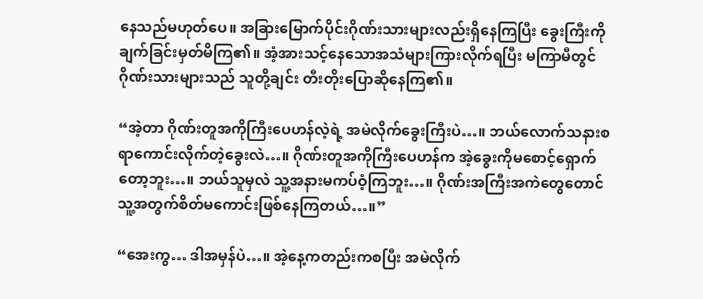နေသည်မဟုတ်ပေ။ အခြားမြောက်ပိုင်းဂိုဏ်းသားများလည်းရှိနေကြပြီး ခွေးကြီးကိုချက်ခြင်းမှတ်မိကြ၏။ အံ့အားသင့်နေသောအသံများကြားလိုက်ရပြီး မကြာမီတွင်ဂိုဏ်းသားများသည် သူတို့ချင်း တီးတိုးပြောဆိုနေကြ၏။

“အဲ့တာ ဂိုဏ်းတူအကိုကြီးပေဟန်လဲ့ရဲ့ အမဲလိုက်ခွေးကြီးပဲ…။ ဘယ်လောက်သနားစရာကောင်းလိုက်တဲ့ခွေးလဲ…။ ဂိုဏ်းတူအကိုကြီးပေဟန်က အဲ့ခွေးကိုမစောင့်ရှောက်တော့ဘူး…။ ဘယ်သူမှလဲ သူ့အနားမကပ်ဝံ့ကြဘူး…။ ဂိုဏ်းအကြီးအကဲတွေတောင် သူ့အတွက်စိတ်မကောင်းဖြစ်နေကြတယ်…။”

“အေးကွ… ဒါအမှန်ပဲ…။ အဲ့နေ့ကတည်းကစပြီး အမဲလိုက်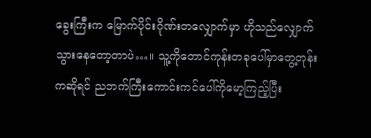ခွေးကြီးက မြောက်ပိုင်းဂိုဏ်းတလျှောက်မှာ ဟိုသည်လျှောက်သွားနေတော့တာပဲ…။ သူ့ကိုတောင်ကုန်းတခုပေါ်မှာတွေ့တုန်းကဆိုရင် ညဘက်ကြီးကောင်းကင်ပေါ်ကိုမော့ကြည့်ပြီး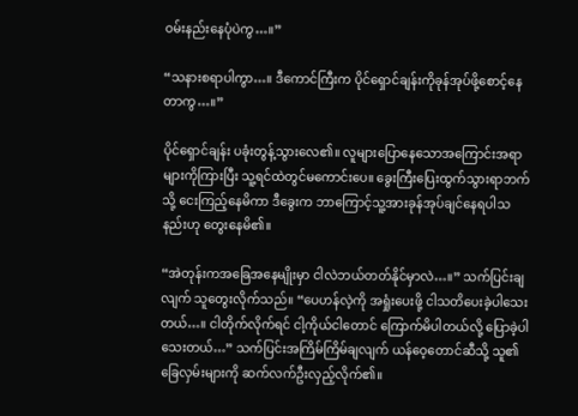ဝမ်းနည်းနေပုံပဲကွ…။”

“သနားစရာပါကွာ…။ ဒီကောင်ကြီးက ပိုင်ရှောင်ချန်းကိုခုန်အုပ်ဖို့စောင့်နေတာကွ…။”

ပိုင်ရှောင်ချန်း ပခုံးတွန့်သွားလေ၏။ လူများပြောနေသောအကြောင်းအရာများကိုကြားပြီး သူ့ရင်ထဲတွင်မကောင်းပေ။ ခွေးကြီးပြေးထွက်သွားရာဘက်သို့ ငေးကြည့်နေမိကာ ဒီခွေးက ဘာကြောင့်သူ့အားခုန်အုပ်ချင်နေရပါသနည်းဟု တွေးနေမိ၏။

“အဲတုန်းကအခြေအနေမျိုးမှာ ငါလဲဘယ်တတ်နိုင်မှာလဲ…။” သက်ပြင်းချလျက် သူတွေးလိုက်သည်။ “ပေဟန်လဲ့ကို အရှုံးပေးဖို့ ငါသတိပေးခဲ့ပါသေးတယ်…။ ငါတိုက်လိုက်ရင် ငါ့ကိုယ်ငါတောင် ကြောက်မိပါတယ်လို့ ပြောခဲ့ပါသေးတယ်…” သက်ပြင်းအကြိမ်ကြိမ်ချလျက် ယန်ဝေ့တောင်ဆီသို့ သူ၏ခြေလှမ်းများကို ဆက်လက်ဦးလှည့်လိုက်၏။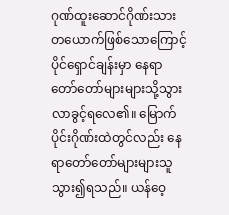ဂုဏ်ထူးဆောင်ဂိုဏ်းသားတယောက်ဖြစ်သောကြောင့် ပိုင်ရှောင်ချန်းမှာ နေရာတော်တော်များများသို့သွားလာခွင့်ရလေ၏။ မြောက်ပိုင်းဂိုဏ်းထဲတွင်လည်း နေရာတော်တော်များများသူသွား၍ရသည်။ ယန်ဝေ့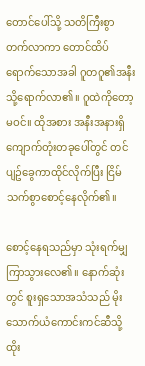တောင်ပေါ်သို့ သတိကြီးစွာတက်လာကာ တောင်ထိပ်ရောက်သောအခါ ဂူတဂူ၏အနီးသို့ရောက်လာ၏။ ဂူထဲကိုတော့မဝင်။ ထိုအစား အနီးအနားရှိကျောက်တုံးတခုပေါ်တွင် တင်ပျဥ်ခွေကာထိုင်လိုက်ပြီး ငြိမ်သက်စွာစောင့်နေလိုက်၏။

စောင့်နေရသည်မှာ သုံးရက်မျှကြာသွားလေ၏။ နောက်ဆုံးတွင် စူးရှသောအသံသည် မိုးသောက်ယံကောင်းကင်ဆီသို့ထိုး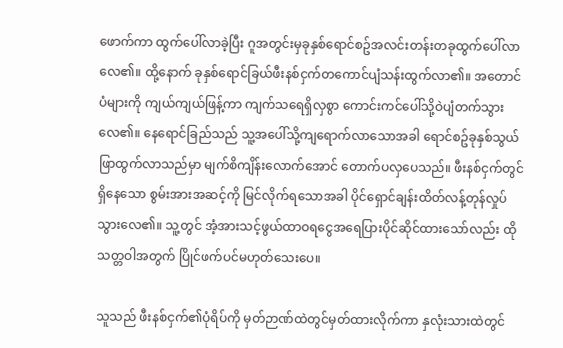ဖောက်ကာ ထွက်ပေါ်လာခဲ့ပြီး ဂူအတွင်းမှခုနှစ်ရောင်စဥ်အလင်းတန်းတခုထွက်ပေါ်လာလေ၏။ ထို့နောက် ခုနှစ်ရောင်ခြယ်ဖီးနစ်ငှက်တကောင်ပျံသန်းထွက်လာ၏။ အတောင်ပံများကို ကျယ်ကျယ်ဖြန့်ကာ ကျက်သရေရှိလှစွာ ကောင်းကင်ပေါ်သို့ဝဲပျံတက်သွားလေ၏။ နေရောင်ခြည်သည် သူ့အပေါ်သို့ကျရောက်လာသောအခါ ရောင်စဥ်ခုနှစ်သွယ်ဖြာထွက်လာသည်မှာ မျက်စိကျိန်းလောက်အောင် တောက်ပလှပေသည်။ ဖီးနစ်ငှက်တွင်ရှိနေသော စွမ်းအားအဆင့်ကို မြင်လိုက်ရသောအခါ ပိုင်ရှောင်ချန်းထိတ်လန့်တုန်လှုပ်သွားလေ၏။ သူ့တွင် အံ့အားသင့်ဖွယ်ထာဝရငွေအရေပြားပိုင်ဆိုင်ထားသော်လည်း ထိုသတ္တဝါအတွက် ပြိုင်ဖက်ပင်မဟုတ်သေးပေ။

သူသည် ဖီးနစ်ငှက်၏ပုံရိပ်ကို မှတ်ဉာဏ်ထဲတွင်မှတ်ထားလိုက်ကာ နှလုံးသားထဲတွင်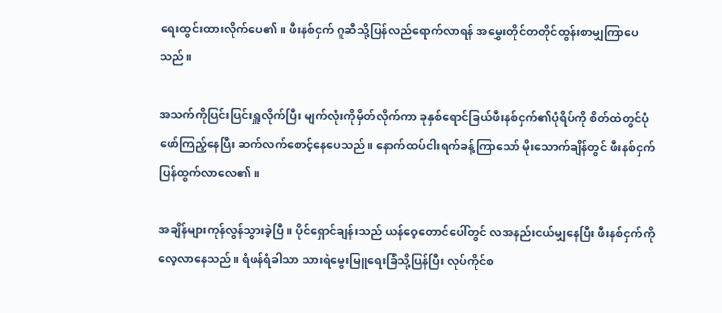ရေးထွင်းထားလိုက်ပေ၏။ ဖီးနစ်ငှက် ဂူဆီသို့ပြန်လည်ရောက်လာရန် အမွှေးတိုင်တတိုင်ထွန်းစာမျှကြာပေသည်။

အသက်ကိုပြင်းပြင်းရှူလိုက်ပြီး မျက်လုံးကိုမှိတ်လိုက်ကာ ခုနှစ်ရောင်ခြယ်ဖီးနစ်ငှက်၏ပုံရိပ်ကို စိတ်ထဲတွင်ပုံဖော်ကြည့်နေပြီး ဆက်လက်စောင့်နေပေသည်။ နောက်ထပ်ငါးရက်ခန့်ကြာသော် မိုးသောက်ချိန်တွင် ဖီးနစ်ငှက်ပြန်ထွက်လာလေ၏။

အချိန်များကုန်လွန်သွားခဲ့ပြီ။ ပိုင်ရှောင်ချန်းသည် ယန်ဝေ့တောင်ပေါ်တွင် လအနည်းငယ်မျှနေပြီး ဖီးနစ်ငှက်ကိုလေ့လာနေသည်။ ရံဖန်ရံခါသာ သားရဲမွေးမြူရေးခြံသို့ပြန်ပြီး လုပ်ကိုင်စ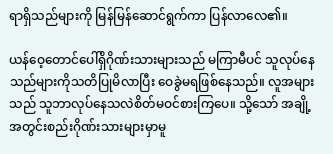ရာရှိသည်များကို မြန်မြန်ဆောင်ရွက်ကာ ပြန်လာလေ၏။

ယန်ဝေ့တောင်ပေါ်ရှိဂိုဏ်းသားများသည် မကြာမီပင် သူလုပ်နေသည်များကိုသတိပြုမိလာပြီး ဝေခွဲမရဖြစ်နေသည်။ လူအများသည် သူဘာလုပ်နေသလဲစိတ်မဝင်စားကြပေ။ သို့သော် အချို့အတွင်းစည်းဂိုဏ်းသားများမှာမူ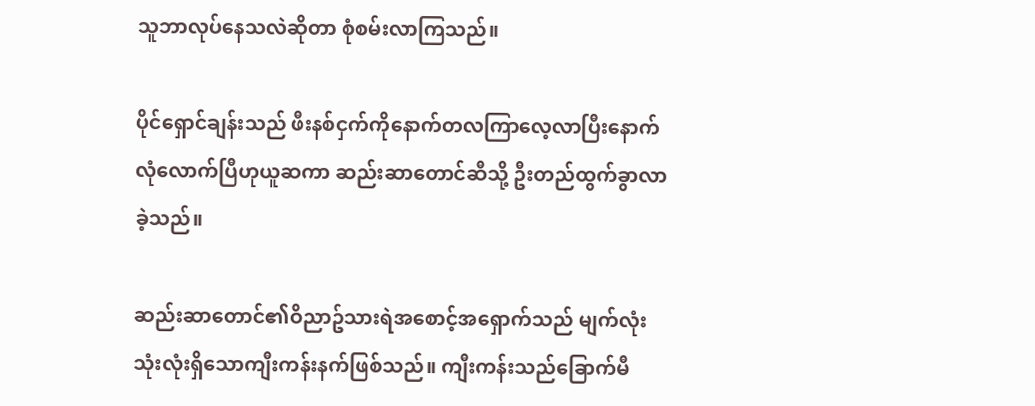သူဘာလုပ်နေသလဲဆိုတာ စုံစမ်းလာကြသည်။

ပိုင်ရှောင်ချန်းသည် ဖီးနစ်ငှက်ကိုနောက်တလကြာလေ့လာပြီးနောက် လုံလောက်ပြီဟုယူဆကာ ဆည်းဆာတောင်ဆီသို့ ဦးတည်ထွက်ခွာလာခဲ့သည်။

ဆည်းဆာတောင်၏ဝိညာဥ်သားရဲအစောင့်အရှောက်သည် မျက်လုံးသုံးလုံးရှိသောကျီးကန်းနက်ဖြစ်သည်။ ကျီးကန်းသည်ခြောက်မီ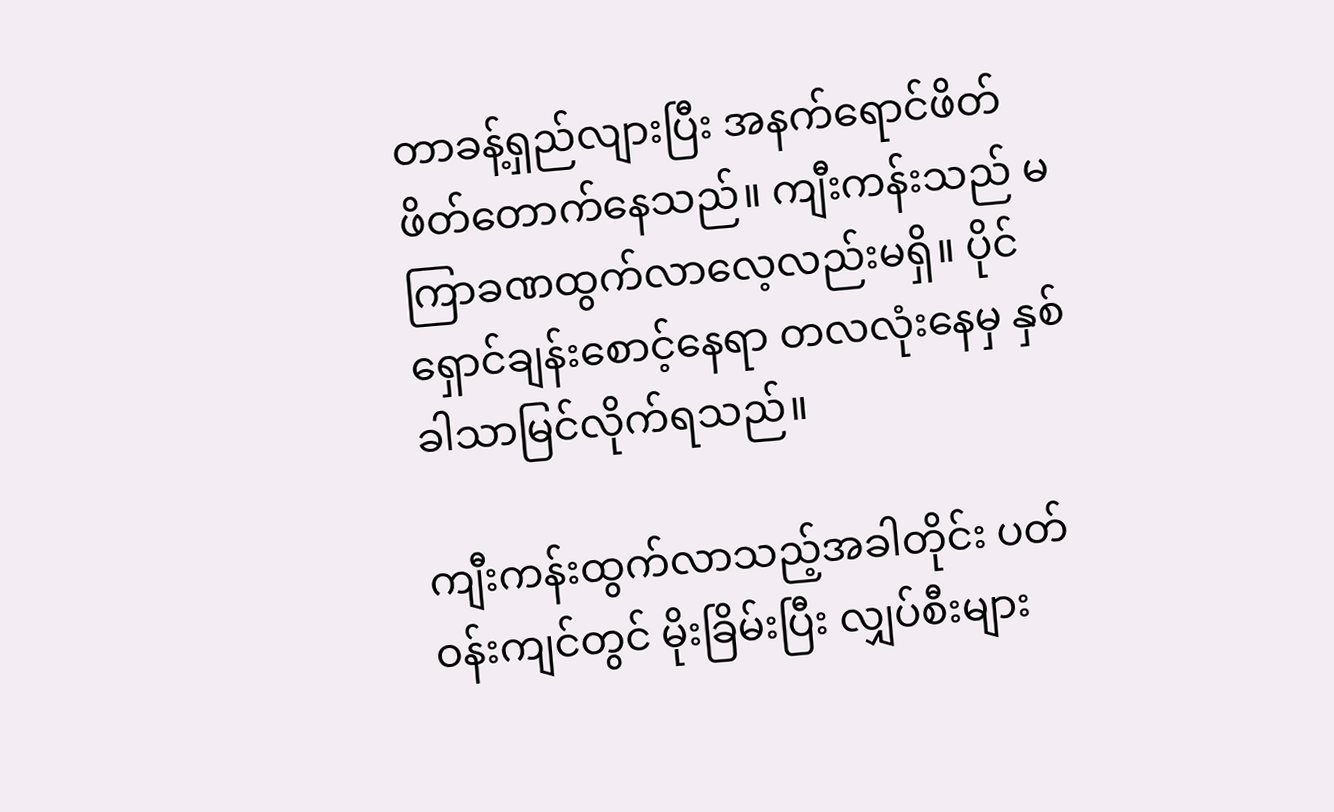တာခန့်ရှည်လျားပြီး အနက်ရောင်ဖိတ်ဖိတ်တောက်နေသည်။ ကျီးကန်းသည် မကြာခဏထွက်လာလေ့လည်းမရှိ။ ပိုင်ရှောင်ချန်းစောင့်နေရာ တလလုံးနေမှ နှစ်ခါသာမြင်လိုက်ရသည်။

ကျီးကန်းထွက်လာသည့်အခါတိုင်း ပတ်ဝန်းကျင်တွင် မိုးခြိမ်းပြီး လျှပ်စီးများ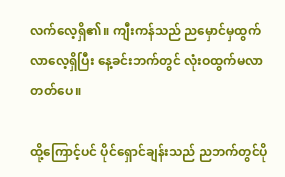လက်လေ့ရှိ၏။ ကျီးကန်သည် ညမှောင်မှထွက်လာလေ့ရှိပြီး နေ့ခင်းဘက်တွင် လုံးဝထွက်မလာတတ်ပေ။

ထို့ကြောင့်ပင် ပိုင်ရှောင်ချန်းသည် ညဘက်တွင်ပို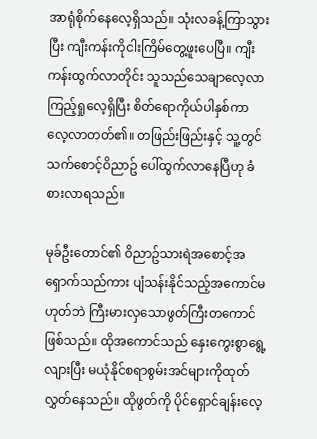အာရုံစိုက်နေလေ့ရှိသည်။ သုံးလခန့်ကြာသွားပြီး ကျီးကန်းကိုငါးကြိမ်တွေ့ဖူးပေပြီ။ ကျီးကန်းထွက်လာတိုင်း သူသည်သေချာလေ့လာကြည့်ရှုလေ့ရှိပြီး စိတ်ရောကိုယ်ပါနှစ်ကာ လေ့လာတတ်၏။ တဖြည်းဖြည်းနှင့် သူ့တွင် သက်စောင့်ဝိညာဥ် ပေါ်ထွက်လာနေပြီဟု ခံစားလာရသည်။

မုခ်ဦးတောင်၏ ဝိညာဥ်သားရဲအစောင့်အရှောက်သည်ကား ပျံသန်းနိုင်သည့်အကောင်မဟုတ်ဘဲ ကြီးမားလှသောဖွတ်ကြီးတကောင်ဖြစ်သည်။ ထိုအကောင်သည် နှေးကွေးစွာရွေ့လျားပြီး မယုံနိုင်စရာစွမ်းအင်များကိုထုတ်လွှတ်နေသည်။ ထိုဖွတ်ကို ပိုင်ရှောင်ချန်းလေ့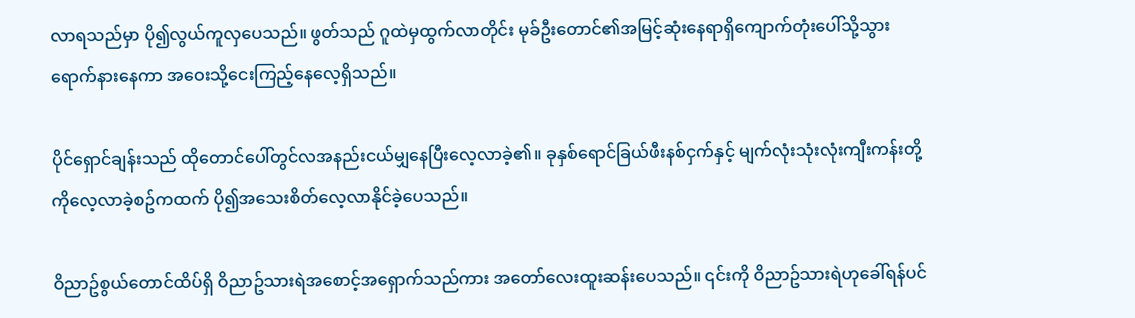လာရသည်မှာ ပို၍လွယ်ကူလှပေသည်။ ဖွတ်သည် ဂူထဲမှထွက်လာတိုင်း မုခ်ဦးတောင်၏အမြင့်ဆုံးနေရာရှိကျောက်တုံးပေါ်သို့သွားရောက်နားနေကာ အဝေးသို့ငေးကြည့်နေလေ့ရှိသည်။

ပိုင်ရှောင်ချန်းသည် ထိုတောင်ပေါ်တွင်လအနည်းငယ်မျှနေပြီးလေ့လာခဲ့၏။ ခုနှစ်ရောင်ခြယ်ဖီးနစ်ငှက်နှင့် မျက်လုံးသုံးလုံးကျီးကန်းတို့ကိုလေ့လာခဲ့စဥ်ကထက် ပို၍အသေးစိတ်လေ့လာနိုင်ခဲ့ပေသည်။

ဝိညာဥ်စွယ်တောင်ထိပ်ရှိ ဝိညာဥ်သားရဲအစောင့်အရှောက်သည်ကား အတော်လေးထူးဆန်းပေသည်။ ၎င်းကို ဝိညာဥ်သားရဲဟုခေါ်ရန်ပင်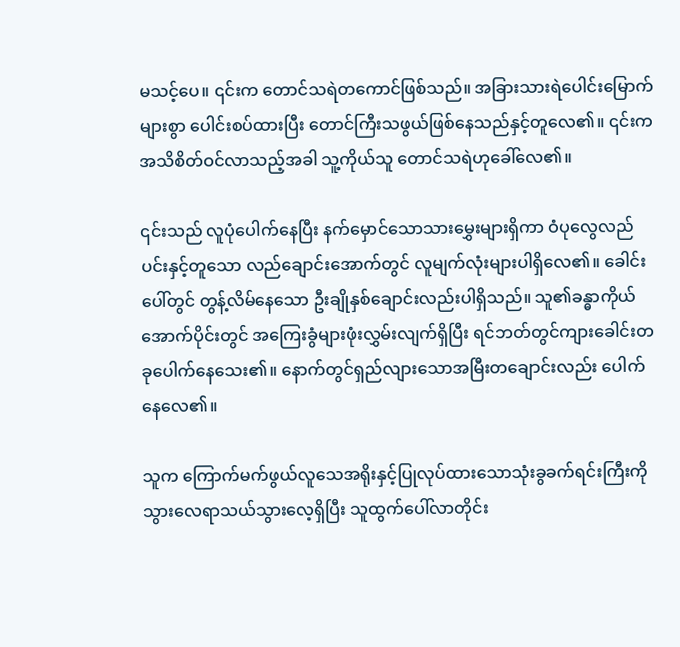မသင့်ပေ။ ၎င်းက တောင်သရဲတကောင်ဖြစ်သည်။ အခြားသားရဲပေါင်းမြောက်များစွာ ပေါင်းစပ်ထားပြီး တောင်ကြီးသဖွယ်ဖြစ်နေသည်နှင့်တူလေ၏။ ၎င်းက အသိစိတ်ဝင်လာသည့်အခါ သူ့ကိုယ်သူ တောင်သရဲဟုခေါ်လေ၏။

၎င်းသည် လူပုံပေါက်နေပြီး နက်မှောင်သောသားမွှေးများရှိကာ ဝံပုလွေလည်ပင်းနှင့်တူသော လည်ချောင်းအောက်တွင် လူမျက်လုံးများပါရှိလေ၏။ ခေါင်းပေါ်တွင် တွန့်လိမ်နေသော ဦးချိုနှစ်ချောင်းလည်းပါရှိသည်။ သူ၏ခန္ဓာကိုယ်အောက်ပိုင်းတွင် အကြေးခွံများဖုံးလွှမ်းလျက်ရှိပြီး ရင်ဘတ်တွင်ကျားခေါင်းတခုပေါက်နေသေး၏။ နောက်တွင်ရှည်လျားသောအမြီးတချောင်းလည်း ပေါက်နေလေ၏။

သူက ကြောက်မက်ဖွယ်လူသေအရိုးနှင့်ပြုလုပ်ထားသောသုံးခွခက်ရင်းကြီးကို သွားလေရာသယ်သွားလေ့ရှိပြီး သူထွက်ပေါ်လာတိုင်း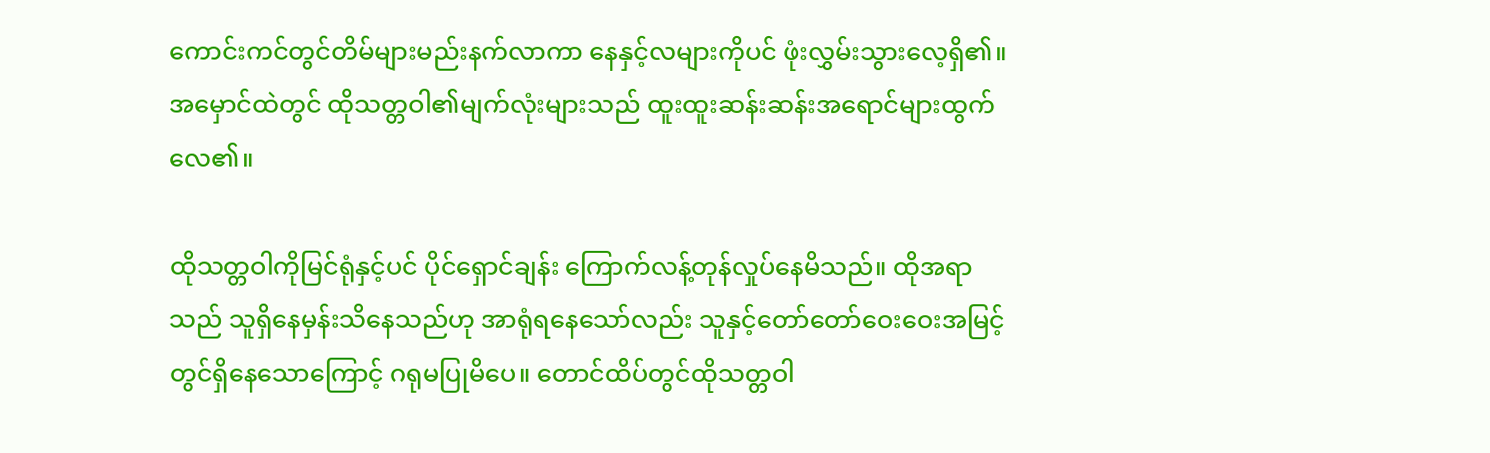ကောင်းကင်တွင်တိမ်များမည်းနက်လာကာ နေနှင့်လများကိုပင် ဖုံးလွှမ်းသွားလေ့ရှိ၏။ အမှောင်ထဲတွင် ထိုသတ္တဝါ၏မျက်လုံးများသည် ထူးထူးဆန်းဆန်းအရောင်များထွက်လေ၏။

ထိုသတ္တဝါကိုမြင်ရုံနှင့်ပင် ပိုင်ရှောင်ချန်း ကြောက်လန့်တုန်လှုပ်နေမိသည်။ ထိုအရာသည် သူရှိနေမှန်းသိနေသည်ဟု အာရုံရနေသော်လည်း သူနှင့်တော်တော်ဝေးဝေးအမြင့်တွင်ရှိနေသောကြောင့် ဂရုမပြုမိပေ။ တောင်ထိပ်တွင်ထိုသတ္တဝါ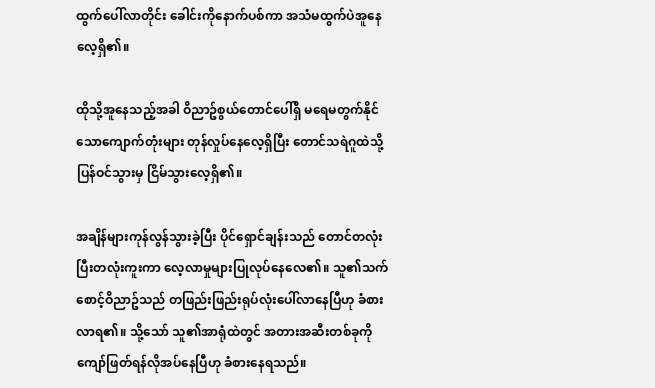ထွက်ပေါ်လာတိုင်း ခေါင်းကိုနောက်ပစ်ကာ အသံမထွက်ပဲအူနေလေ့ရှိ၏။

ထိုသို့အူနေသည့်အခါ ဝိညာဥ်စွယ်တောင်ပေါ်ရှိ မရေမတွက်နိုင်သောကျောက်တုံးများ တုန်လှုပ်နေလေ့ရှိပြီး တောင်သရဲဂူထဲသို့ပြန်ဝင်သွားမှ ငြိမ်သွားလေ့ရှိ၏။

အချိန်များကုန်လွန်သွားခဲ့ပြီး ပိုင်ရှောင်ချန်းသည် တောင်တလုံးပြီးတလုံးကူးကာ လေ့လာမှုများပြုလုပ်နေလေ၏။ သူ၏သက်စောင့်ဝိညာဥ်သည် တဖြည်းဖြည်းရုပ်လုံးပေါ်လာနေပြီဟု ခံစားလာရ၏။ သို့သော် သူ၏အာရုံထဲတွင် အတားအဆီးတစ်ခုကို ကျော်ဖြတ်ရန်လိုအပ်နေပြီဟု ခံစားနေရသည်။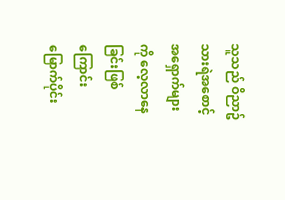သူသည် ဝိညာဥ်သားရဲအစောင့်အရှောက်များကို လေ့လာနေခြင်းဖြစ်ကြောင်း မြောက်ပိုင်း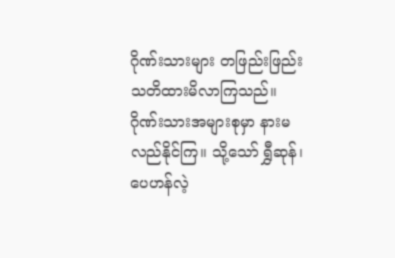ဂိုဏ်းသားများ တဖြည်းဖြည်းသတိထားမိလာကြသည်။ ဂိုဏ်းသားအများစုမှာ နားမလည်နိုင်ကြ။ သို့သော် ရွှီဆုန်၊ ပေဟန်လဲ့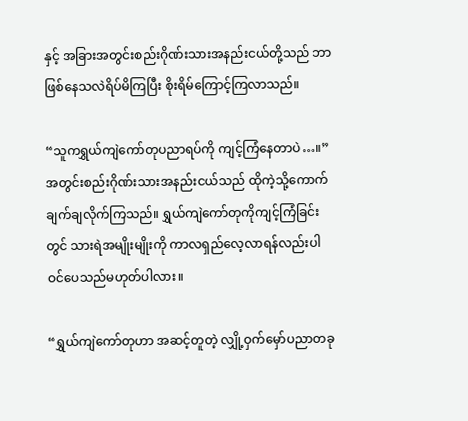နှင့် အခြားအတွင်းစည်းဂိုဏ်းသားအနည်းငယ်တို့သည် ဘာဖြစ်နေသလဲရိပ်မိကြပြီး စိုးရိမ်ကြောင့်ကြလာသည်။

“သူကရွှယ်ကျဲကော်တုပညာရပ်ကို ကျင့်ကြံနေတာပဲ…။” အတွင်းစည်းဂိုဏ်းသားအနည်းငယ်သည် ထိုကဲ့သို့ကောက်ချက်ချလိုက်ကြသည်။ ရွှယ်ကျဲကော်တုကိုကျင့်ကြံခြင်းတွင် သားရဲအမျိုးမျိုးကို ကာလရှည်လေ့လာရန်လည်းပါဝင်ပေသည်မဟုတ်ပါလား။

“ရွှယ်ကျဲကော်တုဟာ အဆင့်တူတဲ့ လျှို့ဝှက်မှော်ပညာတခု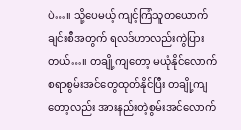ပဲ…။ သို့ပေမယ့် ကျင့်ကြံသူတယောက်ချင်းစီအတွက် ရလဒ်ဟာလည်းကွဲပြားတယ်…။ တချို့ကျတော့ မယုံနိုင်လောက်စရာစွမ်းအင်တွေထုတ်နိုင်ပြီး တချို့ကျတော့လည်း အားနည်းတဲ့စွမ်းအင်လောက်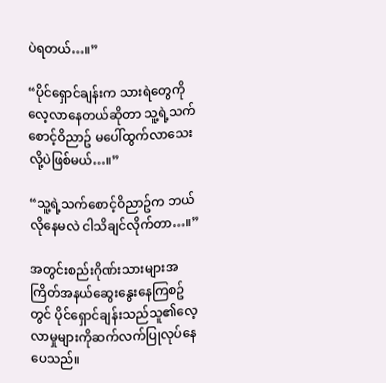ပဲရတယ်…။”

“ပိုင်ရှောင်ချန်းက သားရဲတွေကိုလေ့လာနေတယ်ဆိုတာ သူ့ရဲ့သက်စောင့်ဝိညာဥ် မပေါ်ထွက်လာသေးလို့ပဲဖြစ်မယ်…။”

“သူ့ရဲ့သက်စောင့်ဝိညာဥ်က ဘယ်လိုနေမလဲ ငါသိချင်လိုက်တာ…။”

အတွင်းစည်းဂိုဏ်းသားများအကြိတ်အနယ်ဆွေးနွေးနေကြစဥ်တွင် ပိုင်ရှောင်ချန်းသည်သူ၏လေ့လာမှုများကိုဆက်လက်ပြုလုပ်နေပေသည်။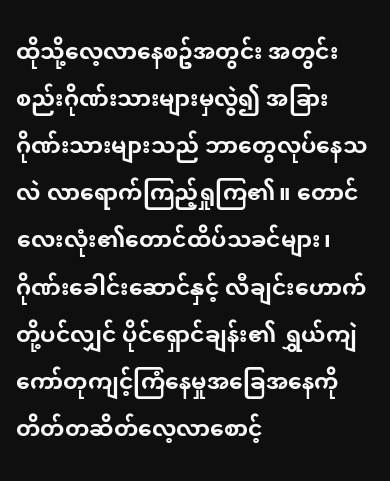ထိုသို့လေ့လာနေစဥ်အတွင်း အတွင်းစည်းဂိုဏ်းသားများမှလွဲ၍ အခြားဂိုဏ်းသားများသည် ဘာတွေလုပ်နေသလဲ လာရောက်ကြည့်ရှုကြ၏။ တောင်လေးလုံး၏တောင်ထိပ်သခင်များ၊ ဂိုဏ်းခေါင်းဆောင်နှင့် လီချင်းဟောက်တို့ပင်လျှင် ပိုင်ရှောင်ချန်း၏ ရွှယ်ကျဲကော်တုကျင့်ကြံနေမှုအခြေအနေကို တိတ်တဆိတ်လေ့လာစောင့်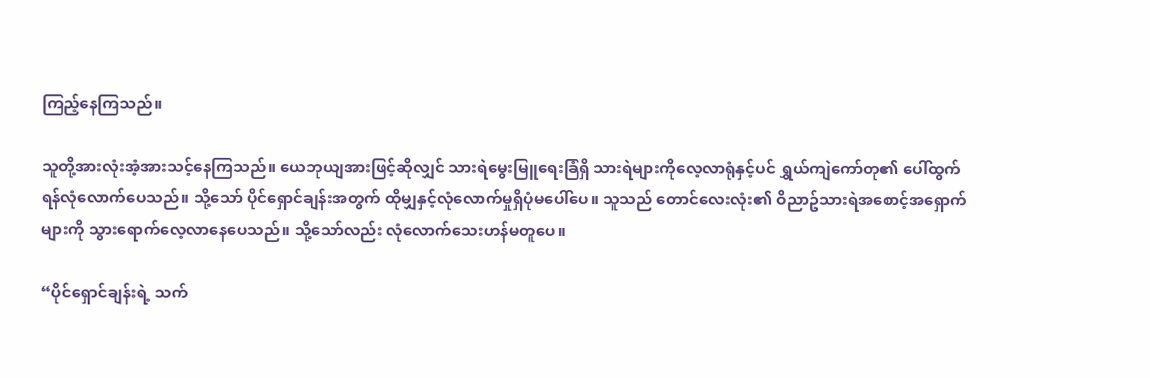ကြည့်နေကြသည်။

သူတို့အားလုံးအံ့အားသင့်နေကြသည်။ ယေဘုယျအားဖြင့်ဆိုလျှင် သားရဲမွေးမြူရေးခြံရှိ သားရဲများကိုလေ့လာရုံနှင့်ပင် ရွှယ်ကျဲကော်တု၏ ပေါ်ထွက်ရန်လုံလောက်ပေသည်။ သို့သော် ပိုင်ရှောင်ချန်းအတွက် ထိုမျှနှင့်လုံလောက်မှုရှိပုံမပေါ်ပေ။ သူသည် တောင်လေးလုံး၏ ဝိညာဥ်သားရဲအစောင့်အရှောက်များကို သွားရောက်လေ့လာနေပေသည်။ သို့သော်လည်း လုံလောက်သေးဟန်မတူပေ။

“ပိုင်ရှောင်ချန်းရဲ့ သက်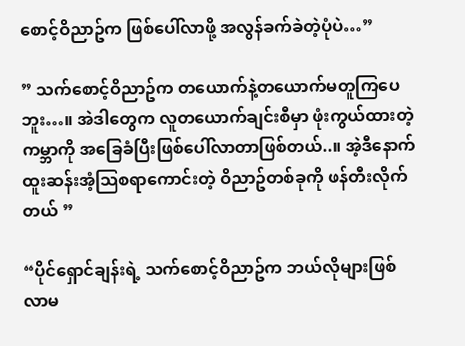စောင့်ဝိညာဥ်က ဖြစ်ပေါ်လာဖို့ အလွန်ခက်ခဲတဲ့ပုံပဲ…”

” သက်စောင့်ဝိညာဥ်က တယောက်နဲ့တယောက်မတူကြပေဘူး…။ အဲဒါတွေက လူတယောက်ချင်းစီမှာ ဖုံးကွယ်ထားတဲ့ကမ္ဘာကို အခြေခံပြီးဖြစ်ပေါ်လာတာဖြစ်တယ်..။ အဲ့ဒီနောက် ထူးဆန်းအံ့သြစရာကောင်းတဲ့ ဝိညာဥ်တစ်ခုကို ဖန်တီးလိုက်တယ် ”

“ပိုင်ရှောင်ချန်းရဲ့ သက်စောင့်ဝိညာဥ်က ဘယ်လိုများဖြစ်လာမ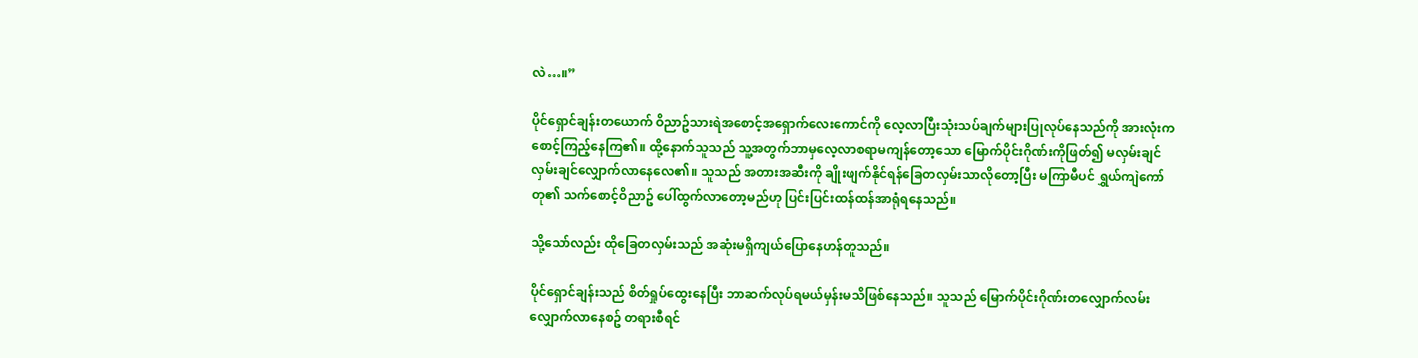လဲ…။”

ပိုင်ရှောင်ချန်းတယောက် ဝိညာဥ်သားရဲအစောင့်အရှောက်လေးကောင်ကို လေ့လာပြီးသုံးသပ်ချက်များပြုလုပ်နေသည်ကို အားလုံးကစောင့်ကြည့်နေကြ၏။ ထို့နောက်သူသည် သူ့အတွက်ဘာမှလေ့လာစရာမကျန်တော့သော မြောက်ပိုင်းဂိုဏ်းကိုဖြတ်၍ မလှမ်းချင်လှမ်းချင်လျှောက်လာနေလေ၏။ သူသည် အတားအဆီးကို ချိုးဖျက်နိုင်ရန်ခြေတလှမ်းသာလိုတော့ပြီး မကြာမီပင် ရွှယ်ကျဲကော်တု၏ သက်စောင့်ဝိညာဥ် ပေါ်ထွက်လာတော့မည်ဟု ပြင်းပြင်းထန်ထန်အာရုံရနေသည်။

သို့သော်လည်း ထိုခြေတလှမ်းသည် အဆုံးမရှိကျယ်ပြောနေဟန်တူသည်။

ပိုင်ရှောင်ချန်းသည် စိတ်ရှုပ်ထွေးနေပြီး ဘာဆက်လုပ်ရမယ်မှန်းမသိဖြစ်နေသည်။ သူသည် မြောက်ပိုင်းဂိုဏ်းတလျှောက်လမ်းလျှောက်လာနေစဥ် တရားစီရင်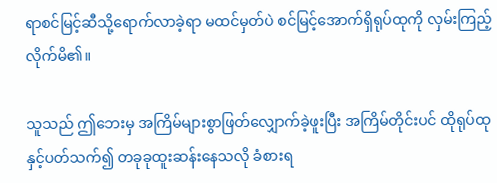ရာစင်မြင့်ဆီသို့ရောက်လာခဲ့ရာ မထင်မှတ်ပဲ စင်မြင့်အောက်ရှိရုပ်ထုကို လှမ်းကြည့်လိုက်မိ၏။

သူသည် ဤဘေးမှ အကြိမ်များစွာဖြတ်လျှောက်ခဲ့ဖူးပြီး အကြိမ်တိုင်းပင် ထိုရုပ်ထုနှင့်ပတ်သက်၍ တခုခုထူးဆန်းနေသလို ခံစားရ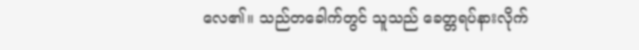လေ၏။ သည်တခေါက်တွင် သူသည် ခေတ္တရပ်နားလိုက်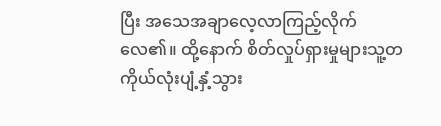ပြီး အသေအချာလေ့လာကြည့်လိုက်လေ၏။ ထို့နောက် စိတ်လှုပ်ရှားမှုများသူ့တကိုယ်လုံးပျံ့နှံ့သွား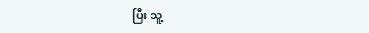ပြီး သူ့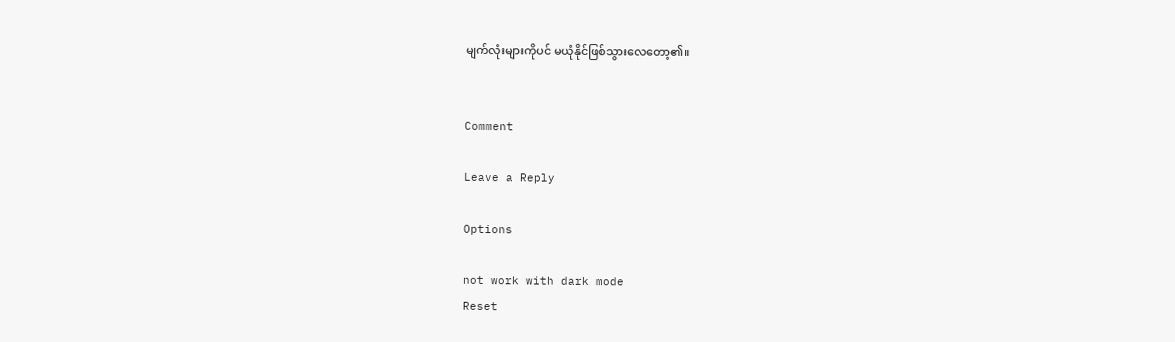မျက်လုံးများကိုပင် မယုံနိုင်ဖြစ်သွားလေတော့၏။


Comment

Leave a Reply

Options

not work with dark mode
Reset